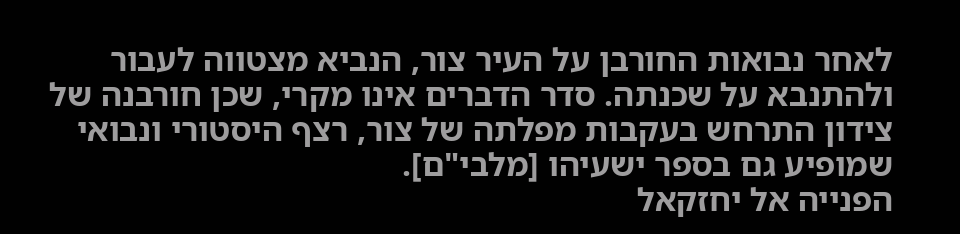לאחר נבואות החורבן על העיר צור, הנביא מצטווה לעבור ולהתנבא על שכנתה. סדר הדברים אינו מקרי, שכן חורבנה של צידון התרחש בעקבות מפלתה של צור, רצף היסטורי ונבואי שמופיע גם בספר ישעיהו [מלבי"ם].
הפנייה אל יחזקאל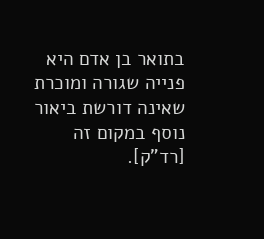בתואר בן אדם היא פנייה שגורה ומוכרת שאינה דורשת ביאור נוסף במקום זה [רד"ק].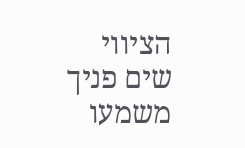הציווי שים פניך משמעו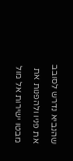שהנביא נדרש לסובב את פניו ולהפנות את מבטו ישירות אל מול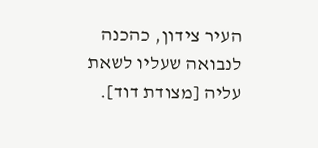העיר צידון, כהכנה לנבואה שעליו לשאת עליה [מצודת דוד].